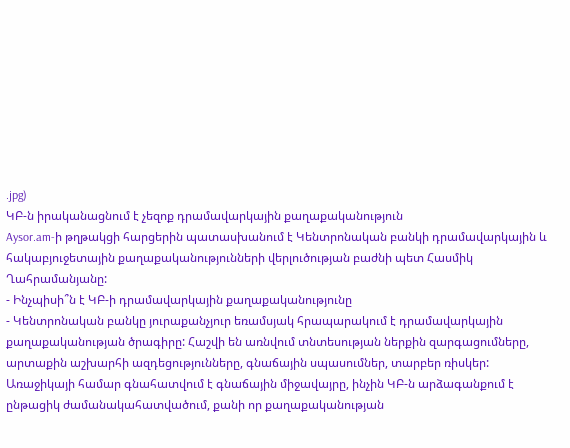.jpg)
ԿԲ-ն իրականացնում է չեզոք դրամավարկային քաղաքականություն
Aysor.am-ի թղթակցի հարցերին պատասխանում է Կենտրոնական բանկի դրամավարկային և հակաբյուջետային քաղաքականությունների վերլուծության բաժնի պետ Հասմիկ Ղահրամանյանը:
- Ինչպիսի՞ն է ԿԲ-ի դրամավարկային քաղաքականությունը
- Կենտրոնական բանկը յուրաքանչյուր եռամսյակ հրապարակում է դրամավարկային քաղաքականության ծրագիրը: Հաշվի են առնվում տնտեսության ներքին զարգացումները, արտաքին աշխարհի ազդեցությունները, գնաճային սպասումներ, տարբեր ռիսկեր: Առաջիկայի համար գնահատվում է գնաճային միջավայրը, ինչին ԿԲ-ն արձագանքում է ընթացիկ ժամանակահատվածում, քանի որ քաղաքականության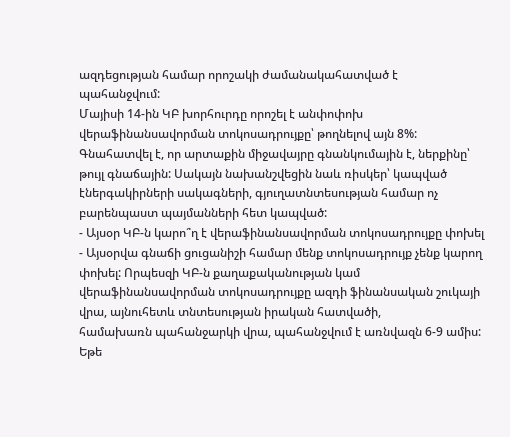ազդեցության համար որոշակի ժամանակահատված է
պահանջվում:
Մայիսի 14-ին ԿԲ խորհուրդը որոշել է անփոփոխ վերաֆինանսավորման տոկոսադրույքը՝ թողնելով այն 8%: Գնահատվել է, որ արտաքին միջավայրը գնանկումային է, ներքինը՝ թույլ գնաճային: Սակայն նախանշվեցին նաև ռիսկեր՝ կապված էներգակիրների սակագների, գյուղատնտեսության համար ոչ բարենպաստ պայմանների հետ կապված:
- Այսօր ԿԲ-ն կարո՞ղ է վերաֆինանսավորման տոկոսադրույքը փոխել
- Այսօրվա գնաճի ցուցանիշի համար մենք տոկոսադրույք չենք կարող փոխել: Որպեսզի ԿԲ-ն քաղաքականության կամ վերաֆինանսավորման տոկոսադրույքը ազդի ֆինանսական շուկայի վրա, այնուհետև տնտեսության իրական հատվածի,
համախառն պահանջարկի վրա, պահանջվում է առնվազն 6-9 ամիս:
Եթե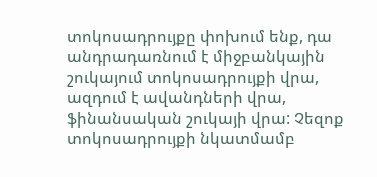տոկոսադրույքը փոխում ենք, դա անդրադառնում է միջբանկային շուկայում տոկոսադրույքի վրա, ազդում է ավանդների վրա, ֆինանսական շուկայի վրա: Չեզոք տոկոսադրույքի նկատմամբ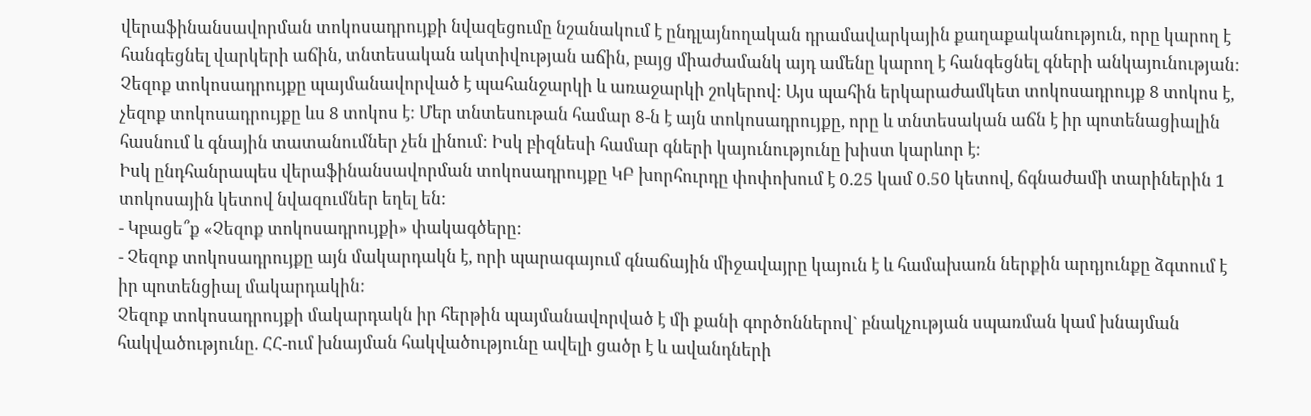վերաֆինանսավորման տոկոսադրույքի նվազեցումը նշանակում է ընդլայնողական դրամավարկային քաղաքականություն, որը կարող է հանգեցնել վարկերի աճին, տնտեսական ակտիվության աճին, բայց միաժամանկ այդ ամենը կարող է հանգեցնել գների անկայունության:
Չեզոք տոկոսադրույքը պայմանավորված է պահանջարկի և առաջարկի շոկերով: Այս պահին երկարաժամկետ տոկոսադրույք 8 տոկոս է, չեզոք տոկոսադրույքը ևս 8 տոկոս է: Մեր տնտեսութան համար 8-ն է այն տոկոսադրույքը, որը և տնտեսական աճն է իր պոտենացիալին հասնում և գնային տատանումներ չեն լինում: Իսկ բիզնեսի համար գների կայունությունը խիստ կարևոր է:
Իսկ ընդհանրապես վերաֆինանսավորման տոկոսադրույքը ԿԲ խորհուրդը փոփոխում է 0.25 կամ 0.50 կետով, ճգնաժամի տարիներին 1 տոկոսային կետով նվազումներ եղել են:
- Կբացե՞ք «Չեզոք տոկոսադրույքի» փակագծերը:
- Չեզոք տոկոսադրույքը այն մակարդակն է, որի պարագայում գնաճային միջավայրը կայուն է և համախառն ներքին արդյունքը ձգտում է իր պոտենցիալ մակարդակին:
Չեզոք տոկոսադրույքի մակարդակն իր հերթին պայմանավորված է մի քանի գործոններով` բնակչության սպառման կամ խնայման հակվածությունը. ՀՀ-ում խնայման հակվածությունը ավելի ցածր է և ավանդների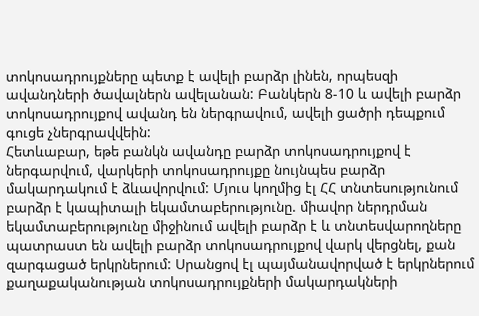տոկոսադրույքները պետք է ավելի բարձր լինեն, որպեսզի ավանդների ծավալներն ավելանան: Բանկերն 8-10 և ավելի բարձր տոկոսադրույքով ավանդ են ներգրավում, ավելի ցածրի դեպքում գուցե չներգրավվեին:
Հետևաբար, եթե բանկն ավանդը բարձր տոկոսադրույքով է ներգարվում, վարկերի տոկոսադրույքը նույնպես բարձր մակարդակում է ձևավորվում: Մյուս կողմից էլ ՀՀ տնտեսությունում բարձր է կապիտալի եկամտաբերությունը. միավոր ներդրման եկամտաբերությունը միջինում ավելի բարձր է և տնտեսվարողները պատրաստ են ավելի բարձր տոկոսադրույքով վարկ վերցնել, քան զարգացած երկրներում: Սրանցով էլ պայմանավորված է երկրներում քաղաքականության տոկոսադրույքների մակարդակների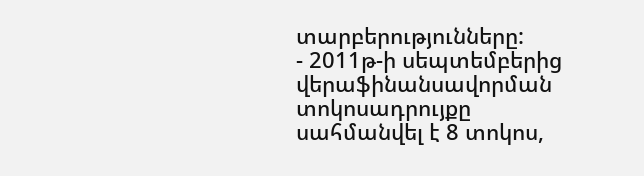տարբերությունները:
- 2011թ-ի սեպտեմբերից վերաֆինանսավորման տոկոսադրույքը սահմանվել է 8 տոկոս,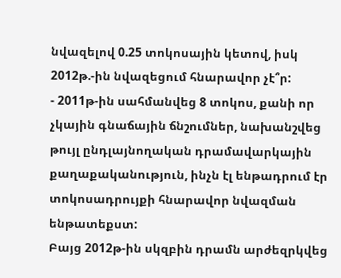նվազելով 0.25 տոկոսային կետով, իսկ 2012թ.-ին նվազեցում հնարավոր չէ՞ր:
- 2011թ-ին սահմանվեց 8 տոկոս, քանի որ չկային գնաճային ճնշումներ, նախանշվեց թույլ ընդլայնողական դրամավարկային քաղաքականություն, ինչն էլ ենթադրում էր տոկոսադրույքի հնարավոր նվազման ենթատեքստ:
Բայց 2012թ-ին սկզբին դրամն արժեզրկվեց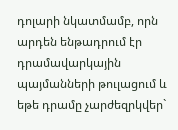դոլարի նկատմամբ, որն արդեն ենթադրում էր դրամավարկային պայմանների թուլացում և եթե դրամը չարժեզրկվեր`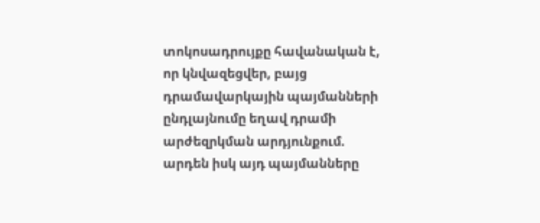տոկոսադրույքը հավանական է, որ կնվազեցվեր, բայց դրամավարկային պայմանների ընդլայնումը եղավ դրամի արժեզրկման արդյունքում. արդեն իսկ այդ պայմանները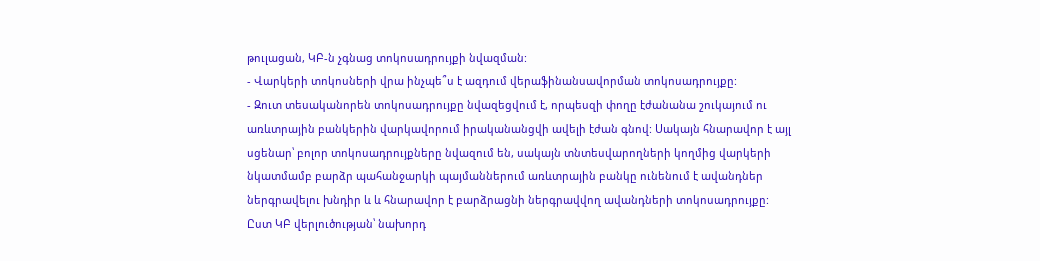թուլացան, ԿԲ-ն չգնաց տոկոսադրույքի նվազման:
- Վարկերի տոկոսների վրա ինչպե՞ս է ազդում վերաֆինանսավորման տոկոսադրույքը:
- Զուտ տեսականորեն տոկոսադրույքը նվազեցվում է, որպեսզի փողը էժանանա շուկայում ու առևտրային բանկերին վարկավորում իրականանցվի ավելի էժան գնով: Սակայն հնարավոր է այլ սցենար՝ բոլոր տոկոսադրույքները նվազում են, սակայն տնտեսվարողների կողմից վարկերի նկատմամբ բարձր պահանջարկի պայմաններում առևտրային բանկը ունենում է ավանդներ ներգրավելու խնդիր և և հնարավոր է բարձրացնի ներգրավվող ավանդների տոկոսադրույքը:
Ըստ ԿԲ վերլուծության՝ նախորդ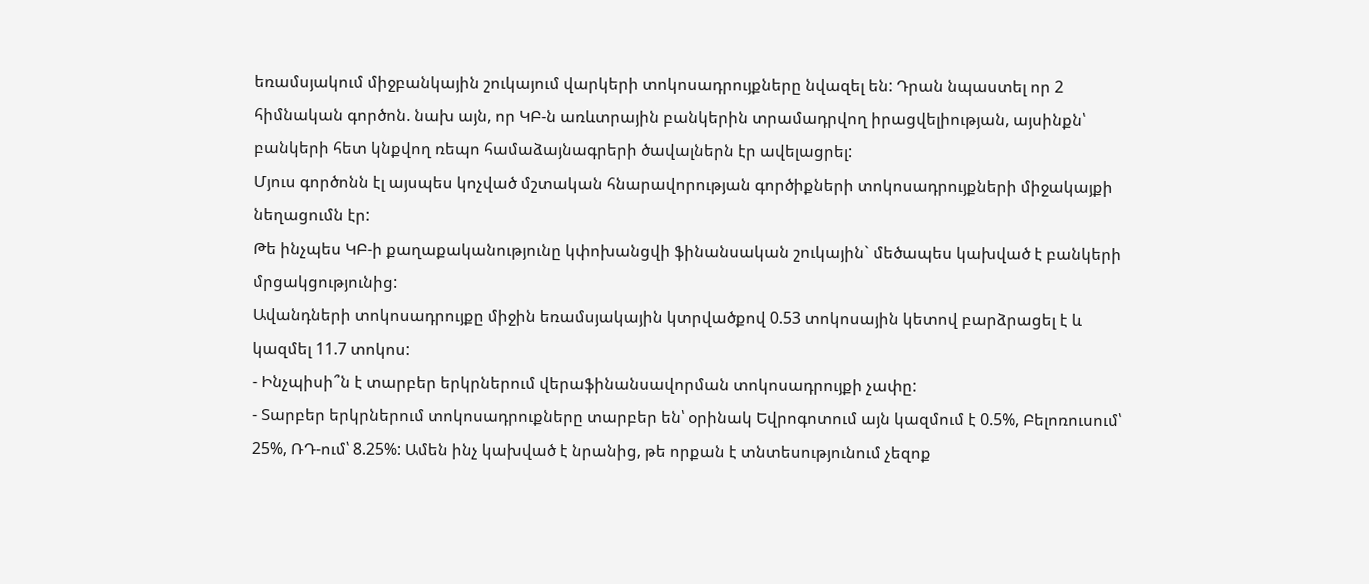եռամսյակում միջբանկային շուկայում վարկերի տոկոսադրույքները նվազել են: Դրան նպաստել որ 2 հիմնական գործոն. նախ այն, որ ԿԲ-ն առևտրային բանկերին տրամադրվող իրացվելիության, այսինքն՝ բանկերի հետ կնքվող ռեպո համաձայնագրերի ծավալներն էր ավելացրել:
Մյուս գործոնն էլ այսպես կոչված մշտական հնարավորության գործիքների տոկոսադրույքների միջակայքի նեղացումն էր:
Թե ինչպես ԿԲ-ի քաղաքականությունը կփոխանցվի ֆինանսական շուկային` մեծապես կախված է բանկերի մրցակցությունից:
Ավանդների տոկոսադրույքը միջին եռամսյակային կտրվածքով 0.53 տոկոսային կետով բարձրացել է և կազմել 11.7 տոկոս:
- Ինչպիսի՞ն է տարբեր երկրներում վերաֆինանսավորման տոկոսադրույքի չափը:
- Տարբեր երկրներում տոկոսադրուքները տարբեր են՝ օրինակ Եվրոգոտում այն կազմում է 0.5%, Բելոռուսում՝ 25%, ՌԴ-ում՝ 8.25%: Ամեն ինչ կախված է նրանից, թե որքան է տնտեսությունում չեզոք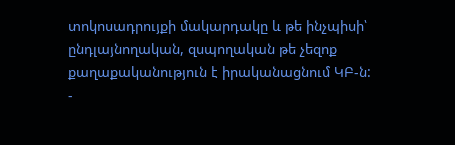տոկոսադրույքի մակարդակը և թե ինչպիսի՝
ընդլայնողական, զսպողական թե չեզոք քաղաքականություն է իրականացնում ԿԲ-ն:
-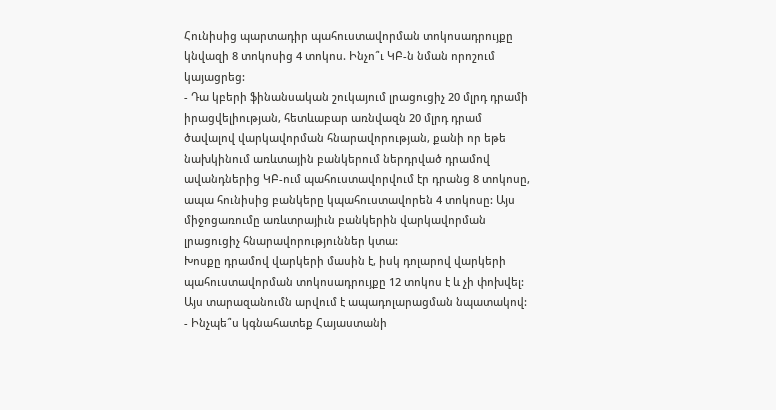Հունիսից պարտադիր պահուստավորման տոկոսադրույքը կնվազի 8 տոկոսից 4 տոկոս. Ինչո՞ւ ԿԲ-ն նման որոշում կայացրեց:
- Դա կբերի ֆինանսական շուկայում լրացուցիչ 20 մլրդ դրամի իրացվելիության, հետևաբար առնվազն 20 մլրդ դրամ ծավալով վարկավորման հնարավորության, քանի որ եթե նախկինում առևտային բանկերում ներդրված դրամով ավանդներից ԿԲ-ում պահուստավորվում էր դրանց 8 տոկոսը, ապա հունիսից բանկերը կպահուստավորեն 4 տոկոսը: Այս միջոցառումը առևտրայիւն բանկերին վարկավորման լրացուցիչ հնարավորություններ կտա:
Խոսքը դրամով վարկերի մասին է, իսկ դոլարով վարկերի պահուստավորման տոկոսադրույքը 12 տոկոս է և չի փոխվել: Այս տարազանումն արվում է ապադոլարացման նպատակով:
- Ինչպե՞ս կգնահատեք Հայաստանի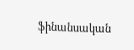ֆինանսական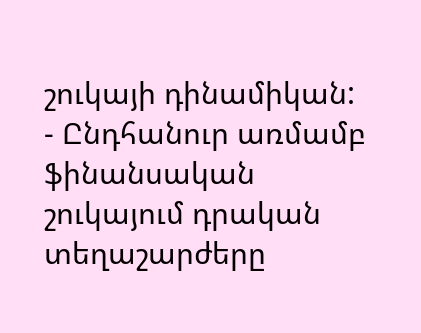շուկայի դինամիկան:
- Ընդհանուր առմամբ ֆինանսական շուկայում դրական տեղաշարժերը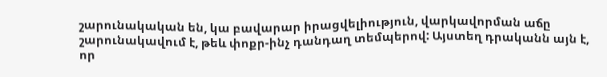շարունակական են, կա բավարար իրացվելիություն, վարկավորման աճը շարունակավում է, թեև փոքր-ինչ դանդաղ տեմպերով: Այստեղ դրականն այն է, որ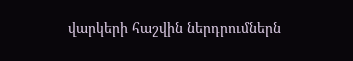վարկերի հաշվին ներդրումներն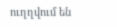ուղղվում են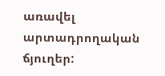առավել արտադրողական ճյուղեր: